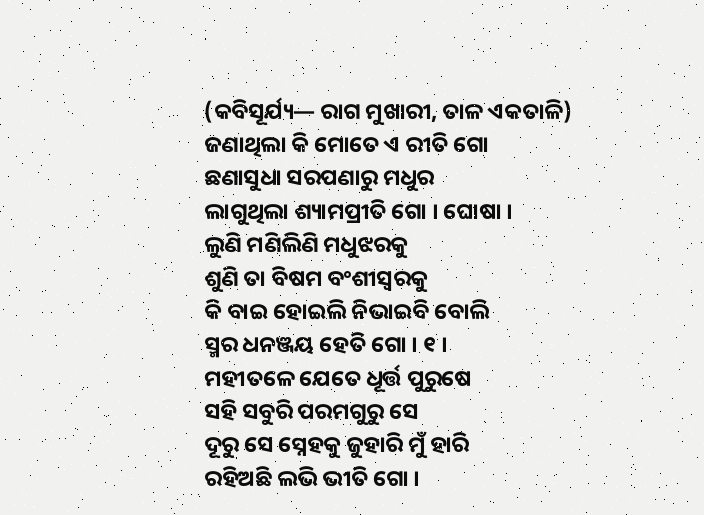(କବିସୂର୍ଯ୍ୟ— ରାଗ ମୁଖାରୀ, ତାଳ ଏକତାଳି)
ଜଣାଥିଲା କି ମୋତେ ଏ ରୀତି ଗୋ
ଛଣାସୁଧା ସରପଣାରୁ ମଧୁର
ଲାଗୁଥିଲା ଶ୍ୟାମପ୍ରୀତି ଗୋ । ଘୋଷା ।
ଲୁଣି ମଣିଲିଣି ମଧୁଝରକୁ
ଶୁଣି ତା ବିଷମ ବଂଶୀସ୍ୱରକୁ
କି ବାଇ ହୋଇଲି ନିଭାଇବି ବୋଲି
ସ୍ମର ଧନଞ୍ଜୟ ହେତି ଗୋ । ୧ ।
ମହୀତଳେ ଯେତେ ଧୂର୍ତ୍ତ ପୁରୁଷେ
ସହି ସବୁରି ପରମଗୁରୁ ସେ
ଦୂରୁ ସେ ସ୍ନେହକୁ ଜୁହାରି ମୁଁ ହାରି
ରହିଅଛି ଲଭି ଭୀତି ଗୋ ।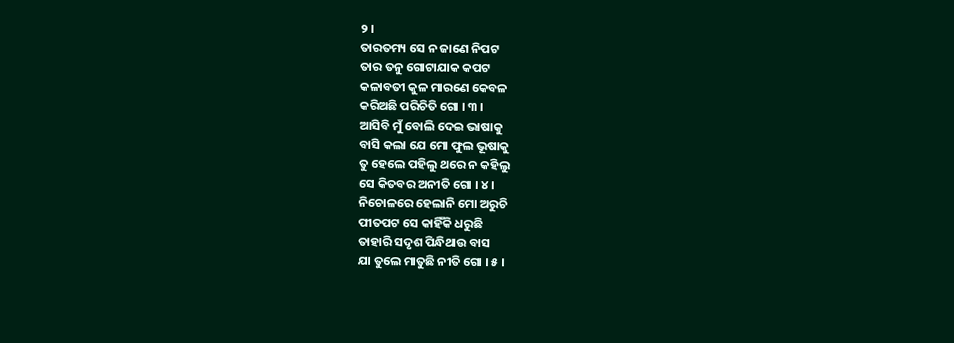୨ ।
ତାରତମ୍ୟ ସେ ନ ଜାଣେ ନିପଟ
ତାର ତନୁ ଗୋଟାଯାକ କପଟ
କଳାବତୀ କୁଳ ମାରଣେ କେବଳ
କରିଅଛି ପରିଚିତି ଗୋ । ୩ ।
ଆସିବି ମୁଁ ବୋଲି ଦେଇ ଭାଷାକୁ
ବାସି କଲା ଯେ ମୋ ଫୁଲ ଭୂଷାକୁ
ତୁ ହେଲେ ପହିଲୁ ଥରେ ନ କହିଲୁ
ସେ କିତବର ଅନୀତି ଗୋ । ୪ ।
ନିଚୋଳରେ ହେଲାନି ମୋ ଅରୁଚି
ପୀତପଟ ସେ କାହିଁକି ଧରୁଛି
ତାହାରି ସଦୃଶ ପିନ୍ଧିଥାଉ ବାସ
ଯା ତୁଲେ ମାତୁଛି ନୀତି ଗୋ । ୫ ।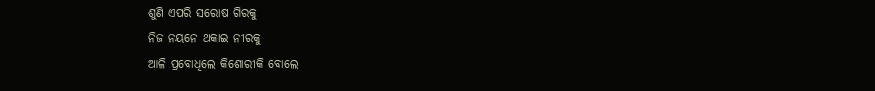ଶୁଣି ଏପରି ସରୋଷ ଗିରକୁ
ନିଜ ନୟନେ ଥକାଇ ନୀରକୁ
ଆଳି ପ୍ରବୋଧିଲେ କିଶୋରୀକି ବୋଲେ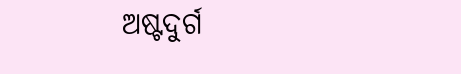ଅଷ୍ଟଦୁର୍ଗ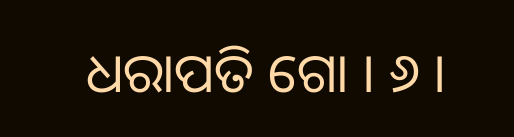ଧରାପତି ଗୋ । ୬ ।